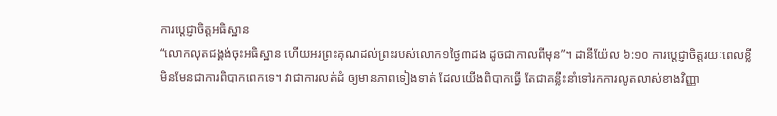ការប្ដេជ្ញាចិត្តអធិស្ឋាន
“លោកលុតជង្គង់ចុះអធិស្ឋាន ហើយអរព្រះគុណដល់ព្រះរបស់លោក១ថ្ងៃ៣ដង ដូចជាកាលពីមុន”។ ដានីយ៉ែល ៦:១០ ការប្ដេជ្ញាចិត្តរយៈពេលខ្លី មិនមែនជាការពិបាកពេកទេ។ វាជាការលត់ដំ ឲ្យមានភាពទៀងទាត់ ដែលយើងពិបាកធ្វើ តែជាគន្លឹះនាំទៅរកការលូតលាស់ខាងវិញ្ញា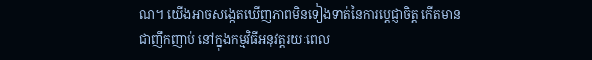ណ។ យើងអាចសង្កេតឃើញភាពមិនទៀងទាត់នៃការប្ដេជ្ញាចិត្ត កើតមានជាញឹកញាប់ នៅក្នុងកម្មវិធីអនុវត្តរយៈពេល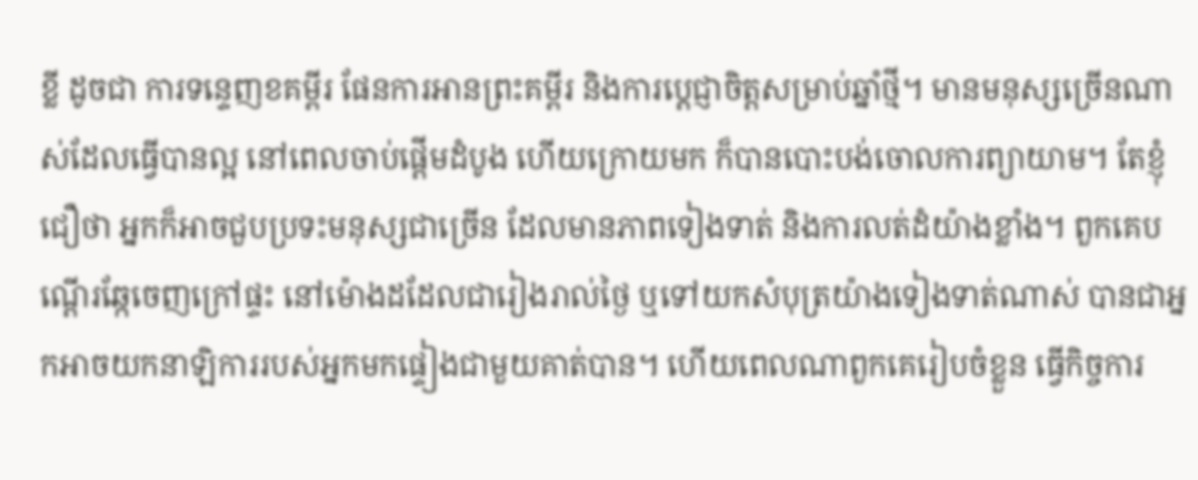ខ្លី ដូចជា ការទន្ទេញខគម្ពីរ ផែនការអានព្រះគម្ពីរ និងការប្ដេជ្ញាចិត្តសម្រាប់ឆ្នាំថ្មី។ មានមនុស្សច្រើនណាស់ដែលធ្វើបានល្អ នៅពេលចាប់ផ្តើមដំបូង ហើយក្រោយមក ក៏បានបោះបង់ចោលការព្យាយាម។ តែខ្ញុំជឿថា អ្នកក៏អាចជួបប្រទះមនុស្សជាច្រើន ដែលមានភាពទៀងទាត់ និងការលត់ដំយ៉ាងខ្លាំង។ ពួកគេបណ្តើរឆ្កែចេញក្រៅផ្ទះ នៅម៉ោងដដែលជារៀងរាល់ថ្ងៃ ឬទៅយកសំបុត្រយ៉ាងទៀងទាត់ណាស់ បានជាអ្នកអាចយកនាឡិការរបស់អ្នកមកផ្ទៀងជាមួយគាត់បាន។ ហើយពេលណាពួកគេរៀបចំខ្លួន ធ្វើកិច្ចការ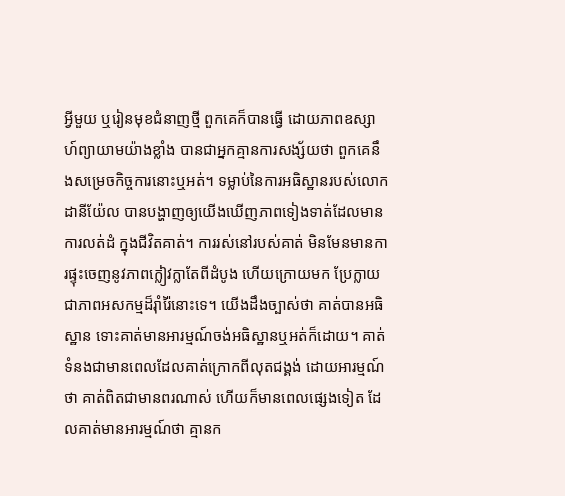អ្វីមួយ ឬរៀនមុខជំនាញថ្មី ពួកគេក៏បានធ្វើ ដោយភាពឧស្សាហ៍ព្យាយាមយ៉ាងខ្លាំង បានជាអ្នកគ្មានការសង្ស័យថា ពួកគេនឹងសម្រេចកិច្ចការនោះឬអត់។ ទម្លាប់នៃការអធិស្ឋានរបស់លោកដានីយ៉ែល បានបង្ហាញឲ្យយើងឃើញភាពទៀងទាត់ដែលមានការលត់ដំ ក្នុងជីវិតគាត់។ ការរស់នៅរបស់គាត់ មិនមែនមានការផ្ទុះចេញនូវភាពក្លៀវក្លាតែពីដំបូង ហើយក្រោយមក ប្រែក្លាយជាភាពអសកម្មដ៏រ៉ាំរ៉ៃនោះទេ។ យើងដឹងច្បាស់ថា គាត់បានអធិស្ឋាន ទោះគាត់មានអារម្មណ៍ចង់អធិស្ឋានឬអត់ក៏ដោយ។ គាត់ទំនងជាមានពេលដែលគាត់ក្រោកពីលុតជង្គង់ ដោយអារម្មណ៍ថា គាត់ពិតជាមានពរណាស់ ហើយក៏មានពេលផ្សេងទៀត ដែលគាត់មានអារម្មណ៍ថា គ្មានក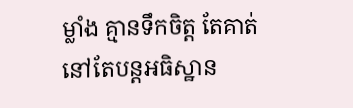ម្លាំង គ្មានទឹកចិត្ត តែគាត់នៅតែបន្តអធិស្ឋាន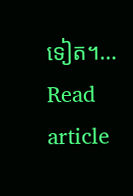ទៀត។…
Read article